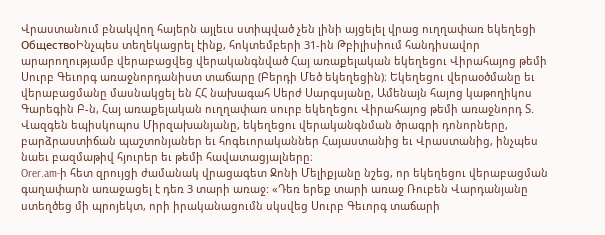Վրաստանում բնակվող հայերն այլեւս ստիպված չեն լինի այցելել վրաց ուղղափառ եկեղեցի
ОбществоԻնչպես տեղեկացրել էինք, հոկտեմբերի 31-ին Թբիլիսիում հանդիսավոր արարողությամբ վերաբացվեց վերականգնված Հայ առաքելական եկեղեցու Վիրահայոց թեմի Սուրբ Գեւորգ առաջնորդանիստ տաճարը (Բերդի Մեծ եկեղեցին)։ Եկեղեցու վերաօծմանը եւ վերաբացմանը մասնակցել են ՀՀ նախագահ Սերժ Սարգսյանը, Ամենայն հայոց կաթողիկոս Գարեգին Բ-ն, Հայ առաքելական ուղղափառ սուրբ եկեղեցու Վիրահայոց թեմի առաջնորդ Տ. Վազգեն եպիսկոպոս Միրզախանյանը, եկեղեցու վերականգնման ծրագրի դոնորները, բարձրաստիճան պաշտոնյաներ եւ հոգեւորականներ Հայաստանից եւ Վրաստանից, ինչպես նաեւ բազմաթիվ հյուրեր եւ թեմի հավատացյալները։
Orer.am-ի հետ զրույցի ժամանակ վրացագետ Ջոնի Մելիքյանը նշեց, որ եկեղեցու վերաբացման գաղափարն առաջացել է դեռ 3 տարի առաջ: «Դեռ երեք տարի առաջ Ռուբեն Վարդանյանը ստեղծեց մի պրոյեկտ, որի իրականացումն սկսվեց Սուրբ Գեւորգ տաճարի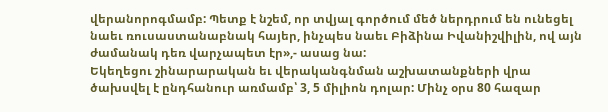վերանորոգմամբ: Պետք է նշեմ, որ տվյալ գործում մեծ ներդրում են ունեցել նաեւ ռուսաստանաբնակ հայեր, ինչպես նաեւ Բիձինա Իվանիշվիլին, ով այն ժամանակ դեռ վարչապետ էր»,- ասաց նա:
Եկեղեցու շինարարական եւ վերականգնման աշխատանքների վրա ծախսվել է ընդհանուր առմամբ՝ 3, 5 միլիոն դոլար: Մինչ օրս 80 հազար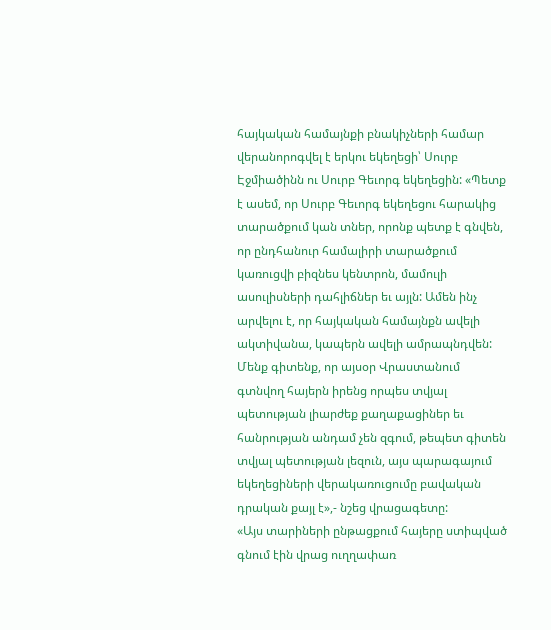հայկական համայնքի բնակիչների համար վերանորոգվել է երկու եկեղեցի՝ Սուրբ Էջմիածինն ու Սուրբ Գեւորգ եկեղեցին: «Պետք է ասեմ, որ Սուրբ Գեւորգ եկեղեցու հարակից տարածքում կան տներ, որոնք պետք է գնվեն, որ ընդհանուր համալիրի տարածքում կառուցվի բիզնես կենտրոն, մամուլի ասուլիսների դահլիճներ եւ այլն: Ամեն ինչ արվելու է, որ հայկական համայնքն ավելի ակտիվանա, կապերն ավելի ամրապնդվեն: Մենք գիտենք, որ այսօր Վրաստանում գտնվող հայերն իրենց որպես տվյալ պետության լիարժեք քաղաքացիներ եւ հանրության անդամ չեն զգում, թեպետ գիտեն տվյալ պետության լեզուն, այս պարագայում եկեղեցիների վերակառուցումը բավական դրական քայլ է»,- նշեց վրացագետը:
«Այս տարիների ընթացքում հայերը ստիպված գնում էին վրաց ուղղափառ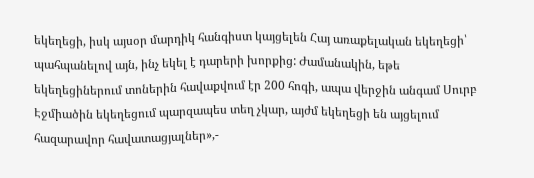եկեղեցի, իսկ այսօր մարդիկ հանգիստ կայցելեն Հայ առաքելական եկեղեցի՝ պահպանելով այն, ինչ եկել է դարերի խորքից: Ժամանակին, եթե եկեղեցիներում տոներին հավաքվում էր 200 հոգի, ապա վերջին անգամ Սուրբ Էջմիածին եկեղեցում պարզապես տեղ չկար, այժմ եկեղեցի են այցելում հազարավոր հավատացյալներ»,-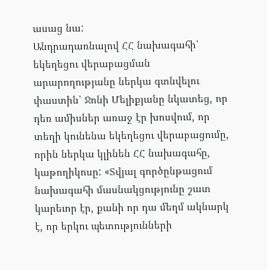ասաց նա:
Անդրադառնալով ՀՀ նախագահի՝ եկեղեցու վերաբացման արարողությանը ներկա գտնվելու փաստին՝ Ջոնի Մելիքյանը նկատեց, որ դեռ ամիսներ առաջ էր խոսվում, որ տեղի կունենա եկեղեցու վերաբացումը, որին ներկա կլինեն ՀՀ նախագահը, կաթողիկոսը: «Տվյալ գործընթացում նախագահի մասնակցությունը շատ կարեւոր էր, քանի որ դա մեղմ ակնարկ է, որ երկու պետությունների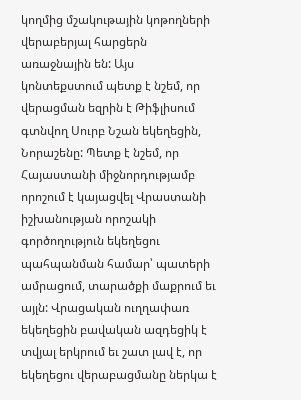կողմից մշակութային կոթողների վերաբերյալ հարցերն առաջնային են: Այս կոնտեքստում պետք է նշեմ, որ վերացման եզրին է Թիֆլիսում գտնվող Սուրբ Նշան եկեղեցին, Նորաշենը: Պետք է նշեմ, որ Հայաստանի միջնորդությամբ որոշում է կայացվել Վրաստանի իշխանության որոշակի գործողություն եկեղեցու պահպանման համար՝ պատերի ամրացում, տարածքի մաքրում եւ այլն: Վրացական ուղղափառ եկեղեցին բավական ազդեցիկ է տվյալ երկրում եւ շատ լավ է, որ եկեղեցու վերաբացմանը ներկա է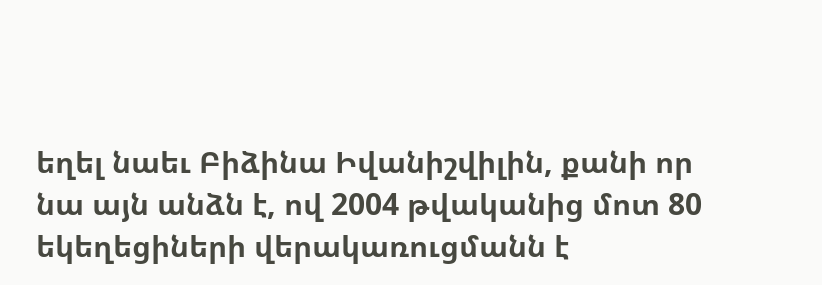եղել նաեւ Բիձինա Իվանիշվիլին, քանի որ նա այն անձն է, ով 2004 թվականից մոտ 80 եկեղեցիների վերակառուցմանն է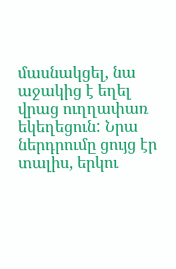մասնակցել, նա աջակից է եղել վրաց ուղղափառ եկեղեցուն: Նրա ներդրումը ցույց էր տալիս, երկու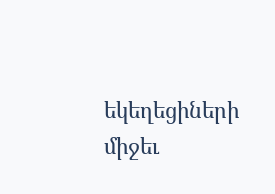եկեղեցիների միջեւ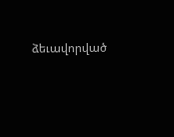ձեւավորված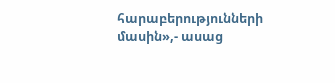հարաբերությունների մասին»,- ասաց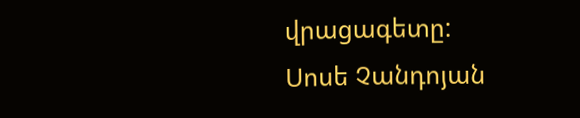վրացագետը:
Սոսե Չանդոյան